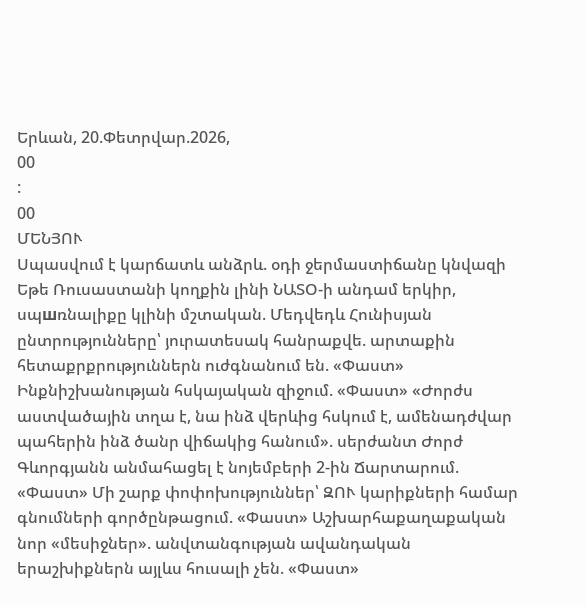Երևան, 20.Փետրվար.2026,
00
:
00
ՄԵՆՅՈՒ
Սպասվում է կարճատև անձրև. օդի ջերմաստիճանը կնվազի Եթե Ռուսաստանի կողքին լինի ՆԱՏՕ-ի անդամ երկիր, սպшռնալիքը կլինի մշտական. Մեդվեդև Հունիսյան ընտրությունները՝ յուրատեսակ հանրաքվե. արտաքին հետաքրքրություններն ուժգնանում են. «Փաստ» Ինքնիշխանության հսկայական զիջում. «Փաստ» «Ժորժս աստվածային տղա է, նա ինձ վերևից հսկում է, ամենադժվար պահերին ինձ ծանր վիճակից հանում». սերժանտ Ժորժ Գևորգյանն անմահացել է նոյեմբերի 2-ին Ճարտարում. «Փաստ» Մի շարք փոփոխություններ՝ ԶՈՒ կարիքների համար գնումների գործընթացում. «Փաստ» Աշխարհաքաղաքական նոր «մեսիջներ». անվտանգության ավանդական երաշխիքներն այլևս հուսալի չեն. «Փաստ»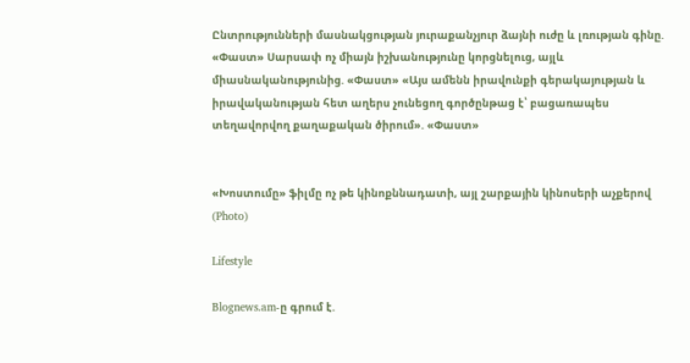Ընտրությունների մասնակցության յուրաքանչյուր ձայնի ուժը և լռության գինը. «Փաստ» Սարսափ ոչ միայն իշխանությունը կորցնելուց, այլև միասնականությունից. «Փաստ» «Այս ամենն իրավունքի գերակայության և իրավականության հետ աղերս չունեցող գործընթաց է՝ բացառապես տեղավորվող քաղաքական ծիրում». «Փաստ»


«Խոստումը» ֆիլմը ոչ թե կինոքննադատի, այլ շարքային կինոսերի աչքերով (Photo)

Lifestyle

Blognews.am-ը գրում է.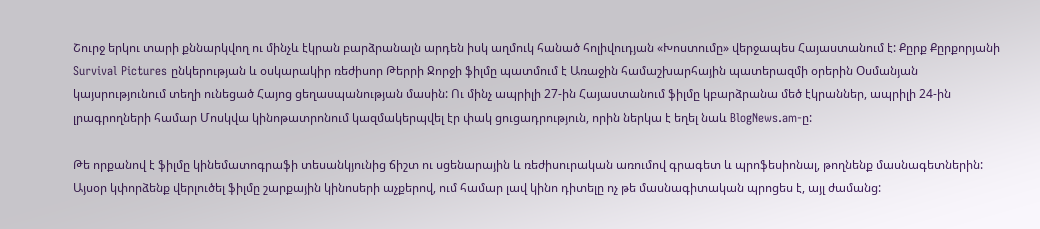Շուրջ երկու տարի քննարկվող ու մինչև էկրան բարձրանալն արդեն իսկ աղմուկ հանած հոլիվուդյան «Խոստումը» վերջապես Հայաստանում է: Քըրք Քըրքորյանի Survival Pictures ընկերության և օսկարակիր ռեժիսոր Թերրի Ջորջի ֆիլմը պատմում է Առաջին համաշխարհային պատերազմի օրերին Օսմանյան կայսրությունում տեղի ունեցած Հայոց ցեղասպանության մասին: Ու մինչ ապրիլի 27-ին Հայաստանում ֆիլմը կբարձրանա մեծ էկրաններ, ապրիլի 24-ին լրագրողների համար Մոսկվա կինոթատրոնում կազմակերպվել էր փակ ցուցադրություն, որին ներկա է եղել նաև BlogNews.am-ը:

Թե որքանով է ֆիլմը կինեմատոգրաֆի տեսանկյունից ճիշտ ու սցենարային և ռեժիսուրական առումով գրագետ և պրոֆեսիոնալ, թողնենք մասնագետներին: Այսօր կփորձենք վերլուծել ֆիլմը շարքային կինոսերի աչքերով, ում համար լավ կինո դիտելը ոչ թե մասնագիտական պրոցես է, այլ ժամանց: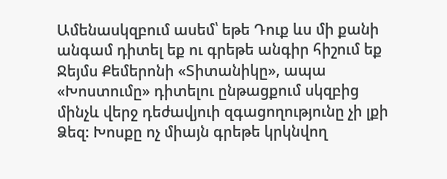Ամենասկզբում ասեմ՝ եթե Դուք ևս մի քանի անգամ դիտել եք ու գրեթե անգիր հիշում եք Ջեյմս Քեմերոնի «Տիտանիկը», ապա «Խոստումը» դիտելու ընթացքում սկզբից մինչև վերջ դեժավյուի զգացողությունը չի լքի Ձեզ: Խոսքը ոչ միայն գրեթե կրկնվող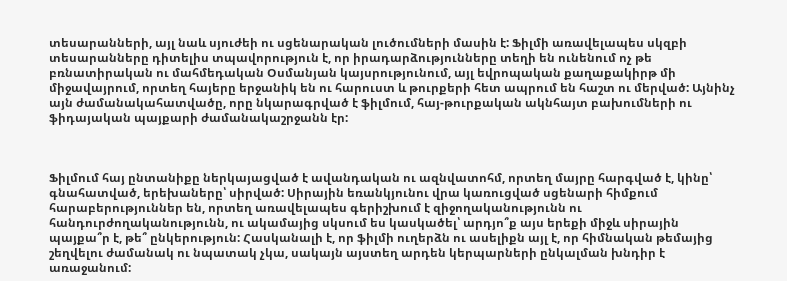տեսարանների, այլ նաև սյուժեի ու սցենարական լուծումների մասին է: Ֆիլմի առավելապես սկզբի տեսարանները դիտելիս տպավորություն է, որ իրադարձությունները տեղի են ունենում ոչ թե բռնատիրական ու մահմեդական Օսմանյան կայսրությունում, այլ եվրոպական քաղաքակիրթ մի միջավայրում, որտեղ հայերը երջանիկ են ու հարուստ և թուրքերի հետ ապրում են հաշտ ու մերված: Այնինչ այն ժամանակահատվածը, որը նկարագրված է ֆիլմում, հայ-թուրքական ակնհայտ բախումների ու ֆիդայական պայքարի ժամանակաշրջանն էր:



Ֆիլմում հայ ընտանիքը ներկայացված է ավանդական ու ազնվատոհմ, որտեղ մայրը հարգված է, կինը՝ գնահատված, երեխաները՝ սիրված: Սիրային եռանկյունու վրա կառուցված սցենարի հիմքում հարաբերություններ են, որտեղ առավելապես գերիշխում է զիջողականությունն ու հանդուրժողականությունն, ու ակամայից սկսում ես կասկածել՝ արդյո՞ք այս երեքի միջև սիրային պայքա՞ր է, թե՞ ընկերություն: Հասկանալի է, որ ֆիլմի ուղերձն ու ասելիքն այլ է, որ հիմնական թեմայից շեղվելու ժամանակ ու նպատակ չկա, սակայն այստեղ արդեն կերպարների ընկալման խնդիր է առաջանում: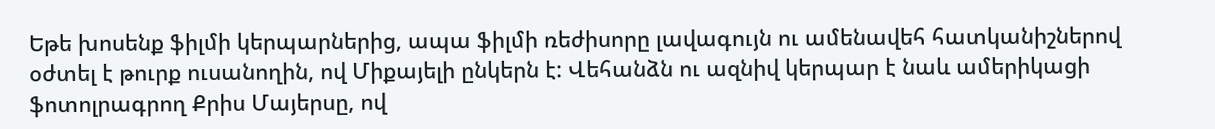Եթե խոսենք ֆիլմի կերպարներից, ապա ֆիլմի ռեժիսորը լավագույն ու ամենավեհ հատկանիշներով օժտել է թուրք ուսանողին, ով Միքայելի ընկերն է: Վեհանձն ու ազնիվ կերպար է նաև ամերիկացի ֆոտոլրագրող Քրիս Մայերսը, ով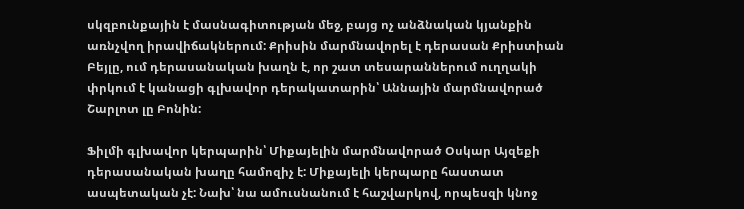սկզբունքային է մասնագիտության մեջ, բայց ոչ անձնական կյանքին առնչվող իրավիճակներում: Քրիսին մարմնավորել է դերասան Քրիստիան Բեյլը, ում դերասանական խաղն է, որ շատ տեսարաններում ուղղակի փրկում է կանացի գլխավոր դերակատարին՝ Աննային մարմնավորած Շարլոտ լը Բոնին:

Ֆիլմի գլխավոր կերպարին՝ Միքայելին մարմնավորած Օսկար Այզեքի դերասանական խաղը համոզիչ է: Միքայելի կերպարը հաստատ ասպետական չէ: Նախ՝ նա ամուսնանում է հաշվարկով, որպեսզի կնոջ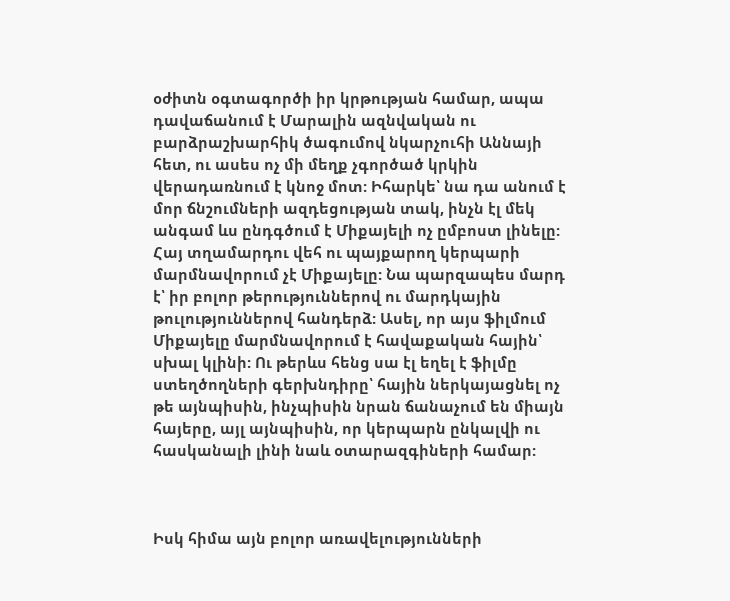օժիտն օգտագործի իր կրթության համար, ապա դավաճանում է Մարալին ազնվական ու բարձրաշխարհիկ ծագումով նկարչուհի Աննայի հետ, ու ասես ոչ մի մեղք չգործած կրկին վերադառնում է կնոջ մոտ: Իհարկե՝ նա դա անում է մոր ճնշումների ազդեցության տակ, ինչն էլ մեկ անգամ ևս ընդգծում է Միքայելի ոչ ըմբոստ լինելը: Հայ տղամարդու վեհ ու պայքարող կերպարի մարմնավորում չէ Միքայելը: Նա պարզապես մարդ է՝ իր բոլոր թերություններով ու մարդկային թուլություններով հանդերձ: Ասել, որ այս ֆիլմում Միքայելը մարմնավորում է հավաքական հային՝ սխալ կլինի: Ու թերևս հենց սա էլ եղել է ֆիլմը ստեղծողների գերխնդիրը՝ հային ներկայացնել ոչ թե այնպիսին, ինչպիսին նրան ճանաչում են միայն հայերը, այլ այնպիսին, որ կերպարն ընկալվի ու հասկանալի լինի նաև օտարազգիների համար:



Իսկ հիմա այն բոլոր առավելությունների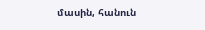մասին, հանուն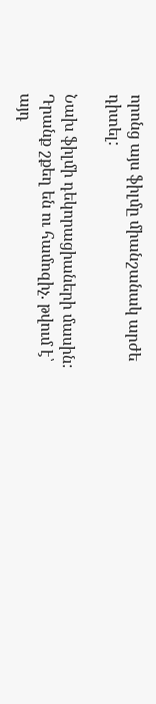որոնց այս ֆիլմը միանշանակ արժե դիտել:

Նախ ֆիլմի դեկորացիաների մասին: Դրանք շքեղ են ու համոզիչ. թվում է՝ այդ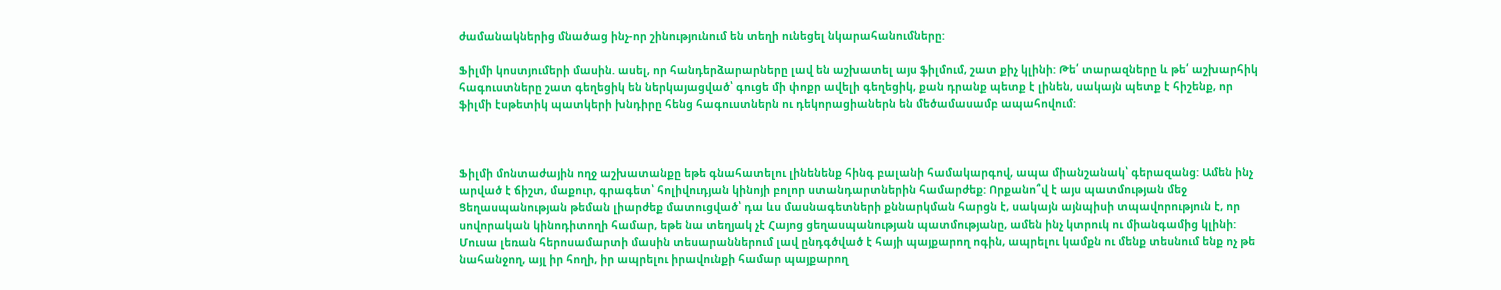ժամանակներից մնածաց ինչ-որ շինությունում են տեղի ունեցել նկարահանումները:

Ֆիլմի կոստյումերի մասին. ասել, որ հանդերձարարները լավ են աշխատել այս ֆիլմում, շատ քիչ կլինի: Թե՛ տարազները և թե՛ աշխարհիկ հագուստները շատ գեղեցիկ են ներկայացված՝ գուցե մի փոքր ավելի գեղեցիկ, քան դրանք պետք է լինեն, սակայն պետք է հիշենք, որ ֆիլմի էսթետիկ պատկերի խնդիրը հենց հագուստներն ու դեկորացիաներն են մեծամասամբ ապահովում:



Ֆիլմի մոնտաժային ողջ աշխատանքը եթե գնահատելու լինենենք հինգ բալանի համակարգով, ապա միանշանակ՝ գերազանց: Ամեն ինչ արված է ճիշտ, մաքուր, գրագետ՝ հոլիվուդյան կինոյի բոլոր ստանդարտներին համարժեք: Որքանո՞վ է այս պատմության մեջ Ցեղասպանության թեման լիարժեք մատուցված՝ դա ևս մասնագետների քննարկման հարցն է, սակայն այնպիսի տպավորություն է, որ սովորական կինոդիտողի համար, եթե նա տեղյակ չէ Հայոց ցեղասպանության պատմությանը, ամեն ինչ կտրուկ ու միանգամից կլինի: Մուսա լեռան հերոսամարտի մասին տեսարաններում լավ ընդգծված է հայի պայքարող ոգին, ապրելու կամքն ու մենք տեսնում ենք ոչ թե նահանջող, այլ իր հողի, իր ապրելու իրավունքի համար պայքարող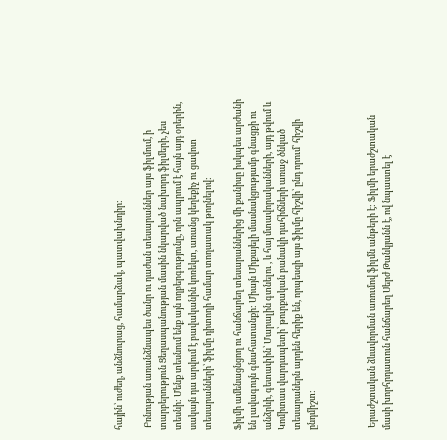հային՝ ուժեղ, անձնուրաց, համարձակ, պատվախնդիր:

 Բռնության առանձնապես ծանր ու դաժան տեսարաններ այս ֆիլմում, ի տարբերություն Ցեղասպանության մասին նկարված նախորդ ֆիլմերի, չես տեսնի: Մենք տեսնում ենք այն ողբերգությունը, որն ապրում է հայն այդ օրերին, սակայն դա արվում է բավականին կոռեկտ, առանց կեղեքիչ ու ցավոտ տեսարանների՝ ֆիլմը դիտողի համար տողատակ թողնելով:

Ֆիլմի ամենացնցող ու հանճարեղ տեսարաններից մի քանիսը իսկպես արժանի են լավագույն գնահատանքի: Միայն Միքայելի մասնակցությամբ գնացքի ու անձրևի, գետափին՝ Մարալին գտնելու , և հայ մտավորականների, այդ թվում և Կոմիտաս վարդապետի՝ թուրքական բանակի դահիճների առաջ ծնկած տեսարաներն արդեն հերիք են, որպեսզի այս ֆիլմը հիշվի՝ ընդ որում՝ հիշվի ընդմիշտ:



 Երաժշտական ձևավորման առումով ֆիլմն անթերի է: Ֆիլմի երաժշտական մասի խորհրդատուն հանճարեղ Սերժ Թանկյանն է, ով նպաստել է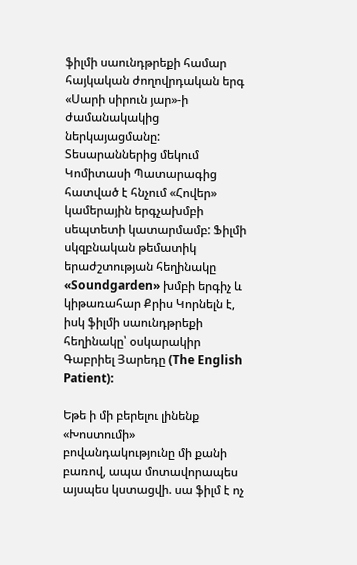ֆիլմի սաունդթրեքի համար հայկական ժողովրդական երգ «Սարի սիրուն յար»-ի ժամանակակից ներկայացմանը: Տեսարաններից մեկում Կոմիտասի Պատարագից հատված է հնչում «Հովեր» կամերային երգչախմբի սեպտետի կատարմամբ: Ֆիլմի սկզբնական թեմատիկ երաժշտության հեղինակը «Soundgarden» խմբի երգիչ և կիթառահար Քրիս Կորնելն է, իսկ ֆիլմի սաունդթրեքի հեղինակը՝ օսկարակիր Գաբրիել Յարեդը (The English Patient):

Եթե ի մի բերելու լինենք «Խոստումի» բովանդակությունը մի քանի բառով, ապա մոտավորապես այսպես կստացվի. սա ֆիլմ է ոչ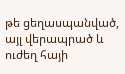թե ցեղասպանված, այլ վերապրած և ուժեղ հայի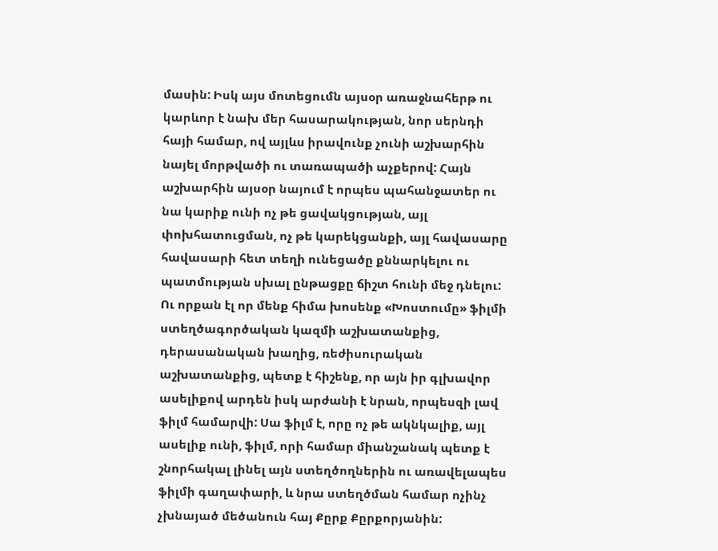մասին: Իսկ այս մոտեցումն այսօր առաջնահերթ ու կարևոր է նախ մեր հասարակության, նոր սերնդի հայի համար, ով այլևս իրավունք չունի աշխարհին նայել մորթվածի ու տառապածի աչքերով: Հայն աշխարհին այսօր նայում է որպես պահանջատեր ու նա կարիք ունի ոչ թե ցավակցության, այլ փոխհատուցման, ոչ թե կարեկցանքի, այլ հավասարը հավասարի հետ տեղի ունեցածը քննարկելու ու պատմության սխալ ընթացքը ճիշտ հունի մեջ դնելու: Ու որքան էլ որ մենք հիմա խոսենք «Խոստումը» ֆիլմի ստեղծագործական կազմի աշխատանքից, դերասանական խաղից, ռեժիսուրական աշխատանքից, պետք է հիշենք, որ այն իր գլխավոր ասելիքով արդեն իսկ արժանի է նրան, որպեսզի լավ ֆիլմ համարվի: Սա ֆիլմ է, որը ոչ թե ակնկալիք, այլ ասելիք ունի, ֆիլմ, որի համար միանշանակ պետք է շնորհակալ լինել այն ստեղծողներին ու առավելապես ֆիլմի գաղափարի, և նրա ստեղծման համար ոչինչ չխնայած մեծանուն հայ Քըրք Քըրքորյանին: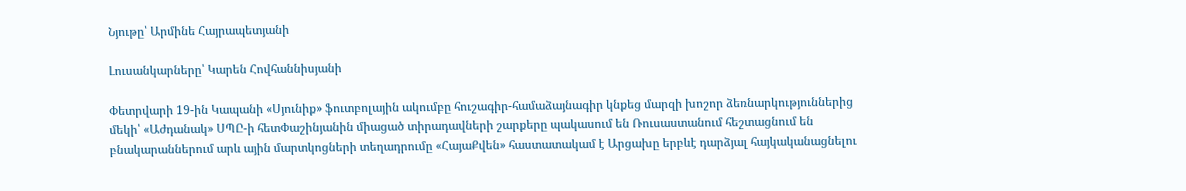Նյութը՝ Արմինե Հայրապետյանի

Լուսանկարները՝ Կարեն Հովհաննիսյանի

Փետրվարի 19-ին Կապանի «Սյունիք» ֆուտբոլային ակումբը հուշագիր-համաձայնագիր կնքեց մարզի խոշոր ձեռնարկություններից մեկի՝ «Աժդանակ» ՍՊԸ-ի հետՓաշինյանին միացած տիրադավների շարքերը պակասում են Ռուսաստանում հեշտացնում են բնակարաններում արև ային մարտկոցների տեղադրումը «ՀայաՔվեն» հաստատակամ է Արցախը երբևէ դարձյալ հայկականացնելու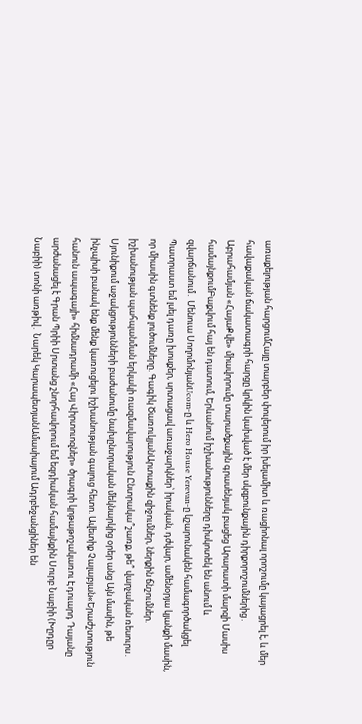առաքելության հարցումՀայը տարբեր փուլերում իր խելամիտ և ռացիոնալ որոշումը կայացրել է, և մեր հավաքական ճակատագրի հարցը կրկին կախված է մեր սկզբունքային դիրքորոշումներից․ Աբրահամյան «ՀայաՔվե» միավորումը տարածքային գրասենյակ բացեց Արարատի մարզի Մասիս համայնքումԲաքվում հայ են դատում, Երևանում իշխանությունները դիսկոտեկ են անում և զվարճանում․ Մենուա ՍողոմոնյանUcom-ը և Hero House Yerevan-ը կշարունակեն համագործակցել Պատրաստ եմ լսել դառը խոսքեր, սրտացավ առաջարկներ՝ իրական, դժվար, ամենօրյա կյանքի մասին, որ միասին գտնենք լուծումները. Գագիկ ԾառուկյանԱրտաքին զիջումներ, ներքին ճնշումներ. իշխանության պահպանման երկակի ռազմավարություն Ընտրակա՞շառք, թե՞ վարչական ռեսուրս․ Սյունիքում աջակցությունների բաժանումը նախընտրական մեկնարկից օրեր անց Այն մասին, թե ինչպիսի բանակ ենք մենք կառուցելու իշխանության գալուց հետո. Ավետիք Չալաբյան«Երաժշտություն հանուն ապագայի» հիմնադրամի «Հայ Վիրտուոզներ» ծրագրի կրթաթոշակառու Էդուարդ Դայանը արժանացել է Գրան Պրիի Սրտանց շնորհավորում եմ եզդիական համայնքին Սուրբ Նաբիի (Խըդըր Նաբիի) տոնի առթիվ․ Նարեկ ԿարապետյանԱմասիայում Ադրբեջանցիներ են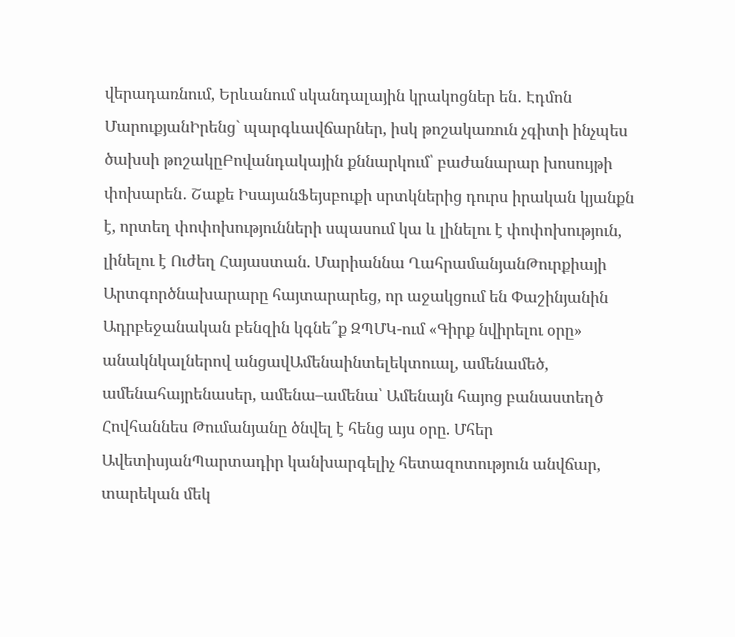վերադառնում, Երևանում սկանդալային կրակոցներ են․ Էդմոն ՄարուքյանԻրենց` պարգևավճարներ, իսկ թոշակառուն չգիտի ինչպես ծախսի թոշակըԲովանդակային քննարկում՝ բաժանարար խոսույթի փոխարեն․ Շաքե ԻսայանՖեյսբուքի սրտկներից դուրս իրական կյանքն է, որտեղ փոփոխությունների սպասում կա և լինելու է փոփոխություն, լինելու է Ուժեղ Հայաստան. Մարիաննա ՂահրամանյանԹուրքիայի Արտգործնախարարը հայտարարեց, որ աջակցում են Փաշինյանին Ադրբեջանական բենզին կգնե՞ք ԶՊՄԿ-ում «Գիրք նվիրելու օրը» անակնկալներով անցավԱմենաինտելեկտուալ, ամենամեծ, ամենահայրենասեր, ամենա–ամենա՝ Ամենայն հայոց բանաստեղծ Հովհաննես Թումանյանը ծնվել է հենց այս օրը. Մհեր ԱվետիսյանՊարտադիր կանխարգելիչ հետազոտություն անվճար, տարեկան մեկ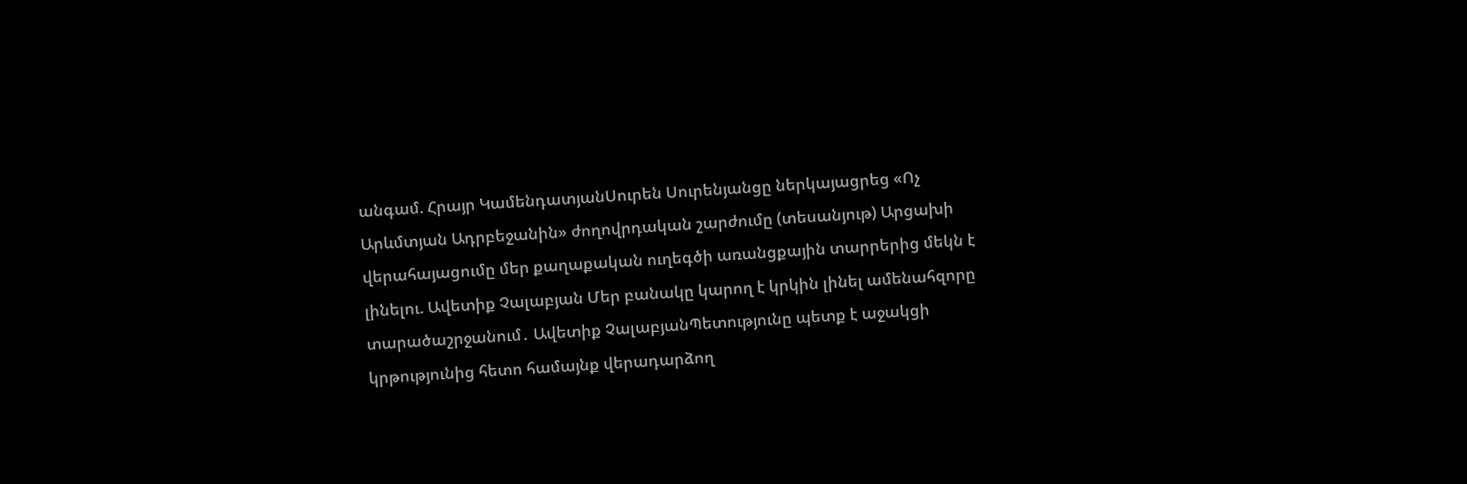անգամ. Հրայր ԿամենդատյանՍուրեն Սուրենյանցը ներկայացրեց «Ոչ Արևմտյան Ադրբեջանին» ժողովրդական շարժումը (տեսանյութ) Արցախի վերահայացումը մեր քաղաքական ուղեգծի առանցքային տարրերից մեկն է լինելու. Ավետիք Չալաբյան Մեր բանակը կարող է կրկին լինել ամենահզորը տարածաշրջանում․ Ավետիք ՉալաբյանՊետությունը պետք է աջակցի կրթությունից հետո համայնք վերադարձող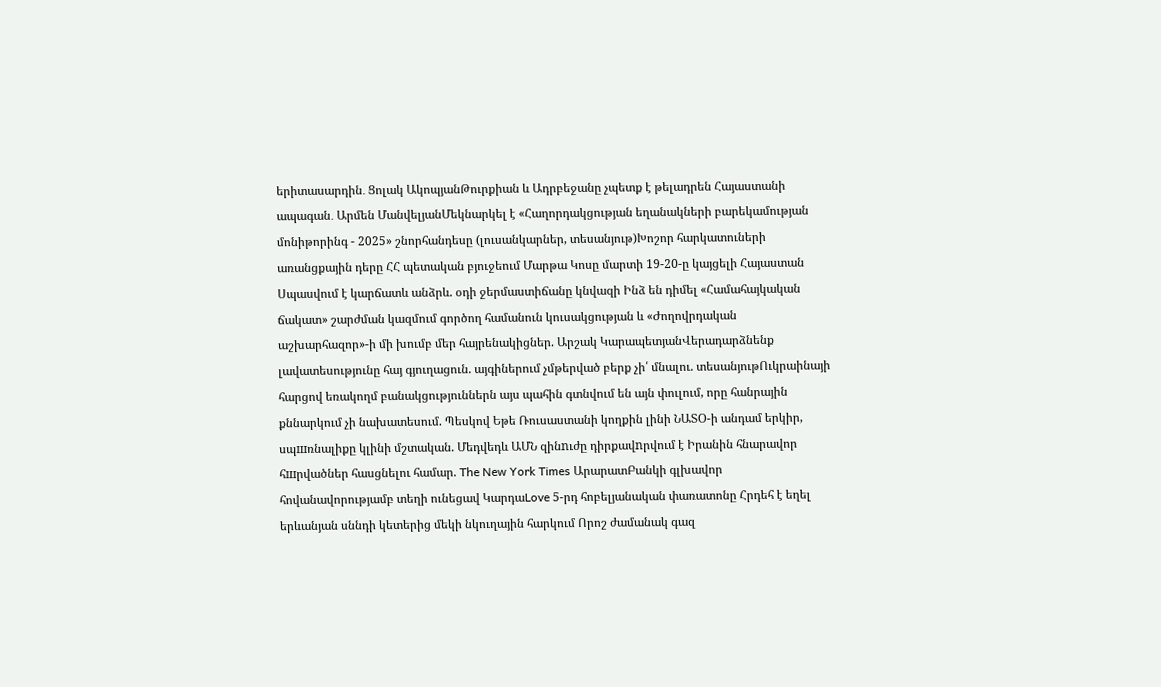երիտասարդին․ Ցոլակ ԱկոպյանԹուրքիան և Ադրբեջանը չպետք է թելադրեն Հայաստանի ապագան․ Արմեն ՄանվելյանՄեկնարկել է «Հաղորդակցության եղանակների բարեկամության մոնիթորինգ - 2025» շնորհանդեսը (լուսանկարներ, տեսանյութ)Խոշոր հարկատուների առանցքային դերը ՀՀ պետական բյուջեում Մարթա Կոսը մարտի 19-20-ը կայցելի Հայաստան Սպասվում է կարճատև անձրև. օդի ջերմաստիճանը կնվազի Ինձ են դիմել «Համահայկական ճակատ» շարժման կազմում գործող համանուն կուսակցության և «Ժողովրդական աշխարհազոր»-ի մի խումբ մեր հայրենակիցներ. Արշակ ԿարապետյանՎերադարձնենք լավատեսությունը հայ գյուղացուն. այգիներում չմթերված բերք չի՛ մնալու. տեսանյութՈւկրաինայի հարցով եռակողմ բանակցություններն այս պահին գտնվում են այն փուլում, որը հանրային քննարկում չի նախատեսում. Պեսկով Եթե Ռուսաստանի կողքին լինի ՆԱՏՕ-ի անդամ երկիր, սպшռնալիքը կլինի մշտական. Մեդվեդև ԱՄՆ զինnւժը դիրքավnրվում է Իրանին հնարավոր հшրվածներ հասցնելու համար. The New York Times ԱրարատԲանկի գլխավոր հովանավորությամբ տեղի ունեցավ ԿարդաLove 5-րդ հոբելյանական փառատոնը Հրդեհ է եղել երևանյան սննդի կետերից մեկի նկուղային հարկում Որոշ ժամանակ գազ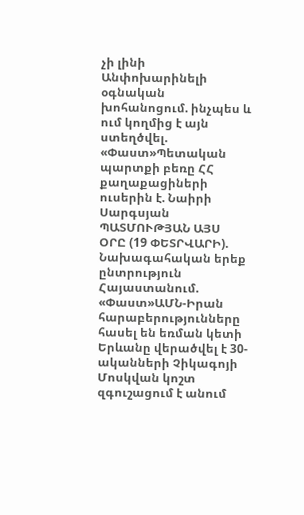չի լինի Անփոխարինելի օգնական խոհանոցում. ինչպես և ում կողմից է այն ստեղծվել. «Փաստ»Պետական պարտքի բեռը ՀՀ քաղաքացիների ուսերին է. Նաիրի Սարգսյան ՊԱՏՄՈՒԹՅԱՆ ԱՅՍ ՕՐԸ (19 ՓԵՏՐՎԱՐԻ). Նախագահական երեք ընտրություն Հայաստանում. «Փաստ»ԱՄՆ-Իրան հարաբերությունները հասել են եռման կետի Երևանը վերածվել է 30-ականների Չիկագոյի Մոսկվան կոշտ զգուշացում է անում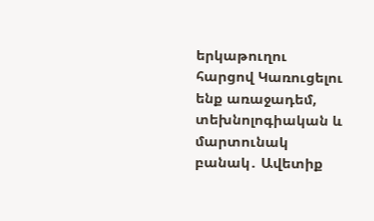երկաթուղու հարցով Կառուցելու ենք առաջադեմ, տեխնոլոգիական և մարտունակ բանակ․ Ավետիք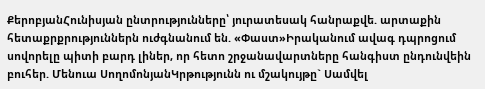ՔերոբյանՀունիսյան ընտրությունները՝ յուրատեսակ հանրաքվե. արտաքին հետաքրքրություններն ուժգնանում են. «Փաստ»Իրականում ավագ դպրոցում սովորելը պիտի բարդ լիներ, որ հետո շրջանավարտները հանգիստ ընդունվեին բուհեր. Մենուա ՍողոմոնյանԿրթությունն ու մշակույթը` Սամվել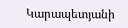Կարապետյանի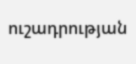ուշադրության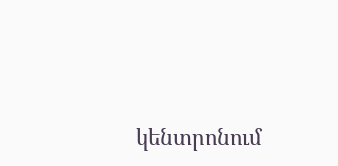կենտրոնում